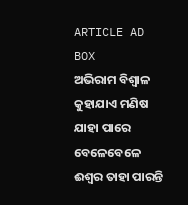ARTICLE AD BOX
ଅଭିରାମ ବିଶ୍ବାଳ
କୁହାଯାଏ ମଣିଷ ଯାହା ପାରେ ବେଳେବେଳେ ଈଶ୍ବର ତାହା ପାରନ୍ତି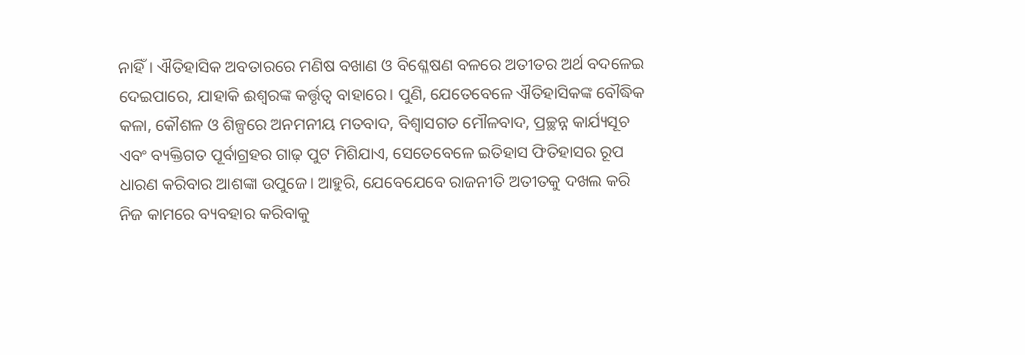ନାହିଁ। ଐତିହାସିକ ଅବତାରରେ ମଣିଷ ବଖାଣ ଓ ବିଶ୍ଳେଷଣ ବଳରେ ଅତୀତର ଅର୍ଥ ବଦଳେଇ ଦେଇପାରେ, ଯାହାକି ଈଶ୍ବରଙ୍କ କର୍ତ୍ତୃତ୍ବ ବାହାରେ। ପୁଣି, ଯେତେବେଳେ ଐତିହାସିକଙ୍କ ବୌଦ୍ଧିକ କଳା, କୌଶଳ ଓ ଶିଳ୍ପରେ ଅନମନୀୟ ମତବାଦ, ବିଶ୍ବାସଗତ ମୌଳବାଦ, ପ୍ରଚ୍ଛନ୍ନ କାର୍ଯ୍ୟସୂଚ ଏବଂ ବ୍ୟକ୍ତିଗତ ପୂର୍ବାଗ୍ରହର ଗାଢ଼ ପୁଟ ମିଶିଯାଏ, ସେତେବେଳେ ଇତିହାସ ଫିତିହାସର ରୂପ ଧାରଣ କରିବାର ଆଶଙ୍କା ଉପୁଜେ। ଆହୁରି, ଯେବେଯେବେ ରାଜନୀତି ଅତୀତକୁ ଦଖଲ କରି ନିଜ କାମରେ ବ୍ୟବହାର କରିବାକୁ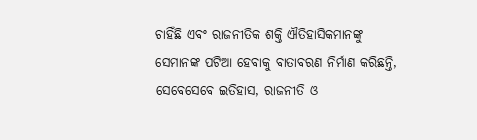ଚାହିଁଛି ଏବଂ ରାଜନୀତିକ ଶକ୍ତି ଐତିହାସିକମାନଙ୍କୁ ସେମାନଙ୍କ ପଟିଆ ହେବାକୁ ବାତାବରଣ ନିର୍ମାଣ କରିଛନ୍ତି, ସେବେସେବେ ଇତିହାସ, ରାଜନୀତି ଓ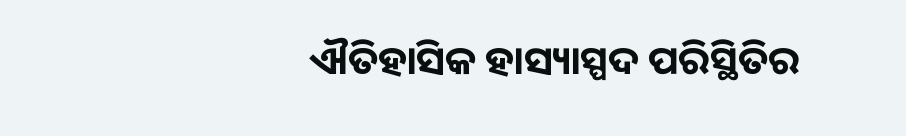ଐତିହାସିକ ହାସ୍ୟାସ୍ପଦ ପରିସ୍ଥିତିର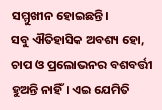ସମ୍ମୁଖୀନ ହୋଇଛନ୍ତି।
ସବୁ ଐତିହାସିକ ଅବଶ୍ୟ ହୋ, ଚାପ ଓ ପ୍ରଲୋଭନର ବଶବର୍ତ୍ତୀ ହୁଅନ୍ତି ନାହିଁ। ଏଇ ଯେମିତି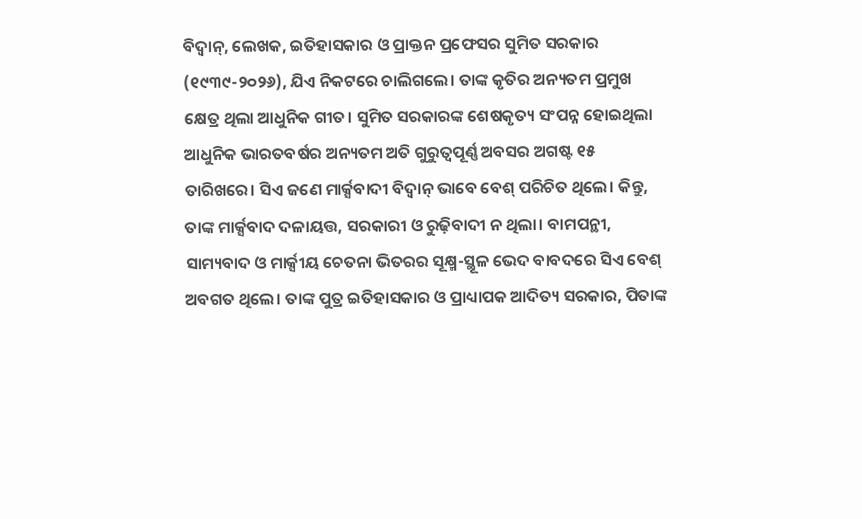ବିଦ୍ବାନ୍, ଲେଖକ, ଇତିହାସକାର ଓ ପ୍ରାକ୍ତନ ପ୍ରଫେସର ସୁମିତ ସରକାର (୧୯୩୯-୨୦୨୬), ଯିଏ ନିକଟରେ ଚାଲିଗଲେ। ତାଙ୍କ କୃତିର ଅନ୍ୟତମ ପ୍ରମୁଖ କ୍ଷେତ୍ର ଥିଲା ଆଧୁନିକ ଗୀତ। ସୁମିତ ସରକାରଙ୍କ ଶେଷକୃତ୍ୟ ସଂପନ୍ନ ହୋଇଥିଲା ଆଧୁନିକ ଭାରତବର୍ଷର ଅନ୍ୟତମ ଅତି ଗୁରୁତ୍ବପୂର୍ଣ୍ଣ ଅବସର ଅଗଷ୍ଟ ୧୫ ତାରିଖରେ। ସିଏ ଜଣେ ମାର୍କ୍ସବାଦୀ ବିଦ୍ବାନ୍ ଭାବେ ବେଶ୍ ପରିଚିତ ଥିଲେ। କିନ୍ତୁ, ତାଙ୍କ ମାର୍କ୍ସବାଦ ଦଳାୟତ୍ତ, ସରକାରୀ ଓ ରୁଢ଼ିବାଦୀ ନ ଥିଲା। ବାମପନ୍ଥୀ, ସାମ୍ୟବାଦ ଓ ମାର୍କ୍ସୀୟ ଚେତନା ଭିତରର ସୂକ୍ଷ୍ମ-ସ୍ଥୂଳ ଭେଦ ବାବଦରେ ସିଏ ବେଶ୍ ଅବଗତ ଥିଲେ। ତାଙ୍କ ପୁତ୍ର ଇତିହାସକାର ଓ ପ୍ରାଧ୍ୟାପକ ଆଦିତ୍ୟ ସରକାର, ପିତାଙ୍କ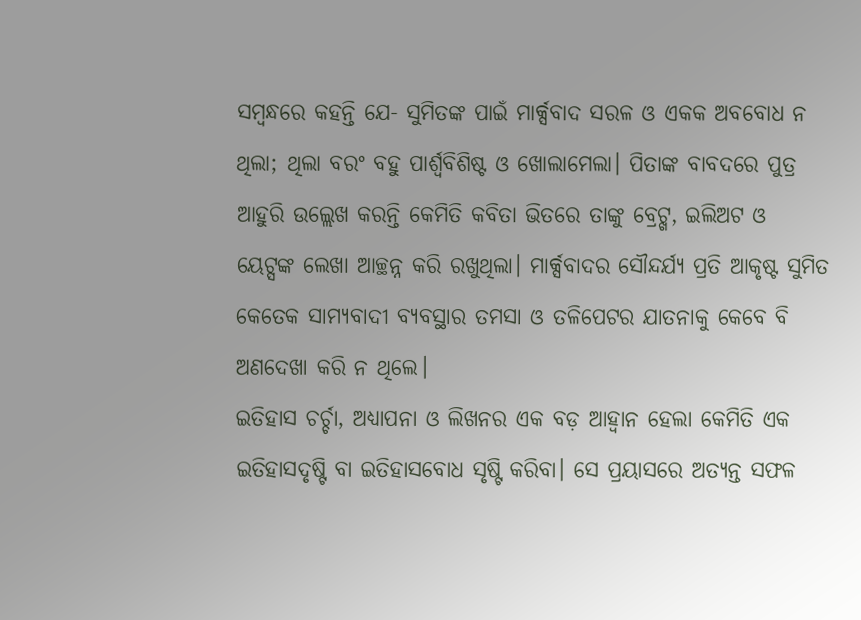ସମ୍ବନ୍ଧରେ କହନ୍ତି ଯେ- ସୁମିତଙ୍କ ପାଇଁ ମାର୍କ୍ସବାଦ ସରଳ ଓ ଏକକ ଅବବୋଧ ନ ଥିଲା; ଥିଲା ବରଂ ବହୁ ପାର୍ଶ୍ବବିଶିଷ୍ଟ ଓ ଖୋଲାମେଲା। ପିତାଙ୍କ ବାବଦରେ ପୁତ୍ର ଆହୁରି ଉଲ୍ଲେଖ କରନ୍ତି କେମିତି କବିତା ଭିତରେ ତାଙ୍କୁ ବ୍ରେଟ୍ଖ, ଇଲିଅଟ ଓ ୟେଟ୍ସଙ୍କ ଲେଖା ଆଚ୍ଛନ୍ନ କରି ରଖୁଥିଲା। ମାର୍କ୍ସବାଦର ସୌନ୍ଦର୍ଯ୍ୟ ପ୍ରତି ଆକୃଷ୍ଟ ସୁମିତ କେତେକ ସାମ୍ୟବାଦୀ ବ୍ୟବସ୍ଥାର ତମସା ଓ ତଳିପେଟର ଯାତନାକୁ କେବେ ବି ଅଣଦେଖା କରି ନ ଥିଲେ।
ଇତିହାସ ଚର୍ଚ୍ଚା, ଅଧ୍ୟାପନା ଓ ଲିଖନର ଏକ ବଡ଼ ଆହ୍ବାନ ହେଲା କେମିତି ଏକ ଇତିହାସଦୃଷ୍ଟି ବା ଇତିହାସବୋଧ ସୃଷ୍ଟି କରିବା। ସେ ପ୍ରୟାସରେ ଅତ୍ୟନ୍ତ ସଫଳ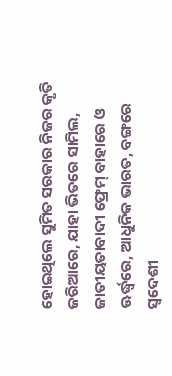ହୋଇଥିଲେ ସୁମିତ ସରକାର ନିଜର କୃତି ଜରିଆରେ, ଯାହା ଭିତରେ ସାମିଲ, ଜାତୀୟତାବାଦୀ ଫ୍ରେମ୍ ବାହାରେ ଓ ଊର୍ଦ୍ଧ୍ବରେ, ଆଧୁନିକ ଭାରତ, ବଙ୍ଗରେ ସ୍ବଦେଶୀ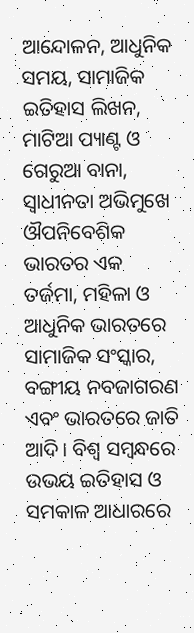ଆନ୍ଦୋଳନ, ଆଧୁନିକ ସମୟ, ସାମାଜିକ ଇତିହାସ ଲିଖନ, ମାଟିଆ ପ୍ୟାଣ୍ଟ ଓ ଗେରୁଆ ବାନା, ସ୍ବାଧୀନତା ଅଭିମୁଖେ ଔପନିବେଶିକ ଭାରତର ଏକ ତର୍ଜମା, ମହିଳା ଓ ଆଧୁନିକ ଭାରତରେ ସାମାଜିକ ସଂସ୍କାର, ବଙ୍ଗୀୟ ନବଜାଗରଣ ଏବଂ ଭାରତରେ ଜାତି ଆଦି। ବିଶ୍ବ ସମ୍ବନ୍ଧରେ ଉଭୟ ଇତିହାସ ଓ ସମକାଳ ଆଧାରରେ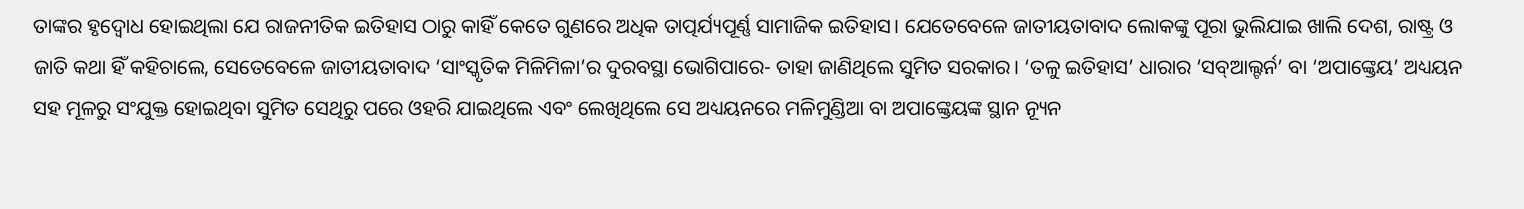ତାଙ୍କର ହୃଦ୍ବୋଧ ହୋଇଥିଲା ଯେ ରାଜନୀତିକ ଇତିହାସ ଠାରୁ କାହିଁ କେତେ ଗୁଣରେ ଅଧିକ ତାତ୍ପର୍ଯ୍ୟପୂର୍ଣ୍ଣ ସାମାଜିକ ଇତିହାସ। ଯେତେବେଳେ ଜାତୀୟତାବାଦ ଲୋକଙ୍କୁ ପୂରା ଭୁଲିଯାଇ ଖାଲି ଦେଶ, ରାଷ୍ଟ୍ର ଓ ଜାତି କଥା ହିଁ କହିଚାଲେ, ସେତେବେଳେ ଜାତୀୟତାବାଦ ‘ସାଂସ୍କୃତିକ ମିଳିମିଳା’ର ଦୁରବସ୍ଥା ଭୋଗିପାରେ- ତାହା ଜାଣିଥିଲେ ସୁମିତ ସରକାର। ‘ତଳୁ ଇତିହାସ’ ଧାରାର ‘ସବ୍ଆଲ୍ଟର୍ନ’ ବା ‘ଅପାଙ୍କ୍ତେୟ’ ଅଧ୍ୟୟନ ସହ ମୂଳରୁ ସଂଯୁକ୍ତ ହୋଇଥିବା ସୁମିତ ସେଥିରୁ ପରେ ଓହରି ଯାଇଥିଲେ ଏବଂ ଲେଖିଥିଲେ ସେ ଅଧ୍ୟୟନରେ ମଳିମୁଣ୍ଡିଆ ବା ଅପାଙ୍କ୍ତେୟଙ୍କ ସ୍ଥାନ ନ୍ୟୂନ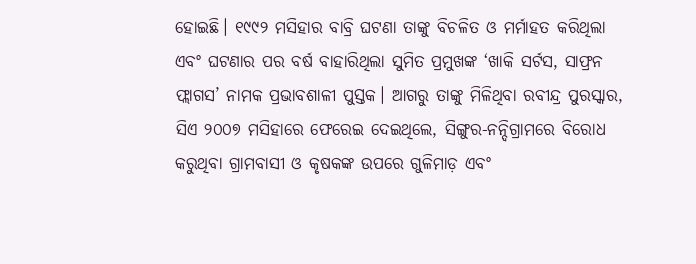ହୋଇଛି। ୧୯୯୨ ମସିହାର ବାବ୍ରି ଘଟଣା ତାଙ୍କୁ ବିଚଳିତ ଓ ମର୍ମାହତ କରିଥିଲା ଏବଂ ଘଟଣାର ପର ବର୍ଷ ବାହାରିଥିଲା ସୁମିତ ପ୍ରମୁଖଙ୍କ ‘ଖାକି ସର୍ଟସ, ସାଫ୍ରନ ଫ୍ଲାଗସ’ ନାମକ ପ୍ରଭାବଶାଳୀ ପୁସ୍ତକ। ଆଗରୁ ତାଙ୍କୁ ମିଳିଥିବା ରବୀନ୍ଦ୍ର ପୁରସ୍କାର, ସିଏ ୨୦୦୭ ମସିହାରେ ଫେରେଇ ଦେଇଥିଲେ, ସିଙ୍ଗୁର-ନନ୍ଦିଗ୍ରାମରେ ବିରୋଧ କରୁଥିବା ଗ୍ରାମବାସୀ ଓ କୃଷକଙ୍କ ଉପରେ ଗୁଳିମାଡ଼ ଏବଂ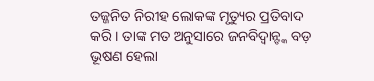ତଜ୍ଜନିତ ନିରୀହ ଲୋକଙ୍କ ମୃତ୍ୟୁର ପ୍ରତିବାଦ କରି। ତାଙ୍କ ମତ ଅନୁସାରେ ଜନବିଦ୍ବାନ୍ଙ୍କ ବଡ଼ ଭୂଷଣ ହେଲା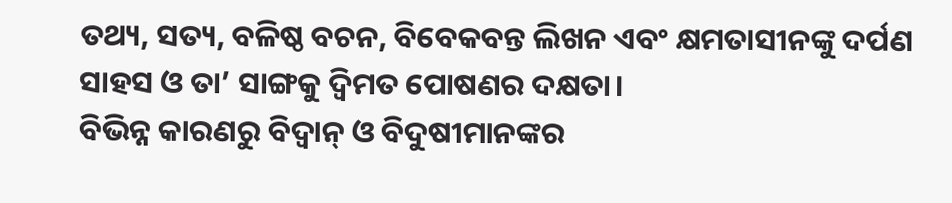ତଥ୍ୟ, ସତ୍ୟ, ବଳିଷ୍ଠ ବଚନ, ବିବେକବନ୍ତ ଲିଖନ ଏବଂ କ୍ଷମତାସୀନଙ୍କୁ ଦର୍ପଣ ସାହସ ଓ ତା’ ସାଙ୍ଗକୁ ଦ୍ବିମତ ପୋଷଣର ଦକ୍ଷତା।
ବିଭିନ୍ନ କାରଣରୁ ବିଦ୍ବାନ୍ ଓ ବିଦୁଷୀମାନଙ୍କର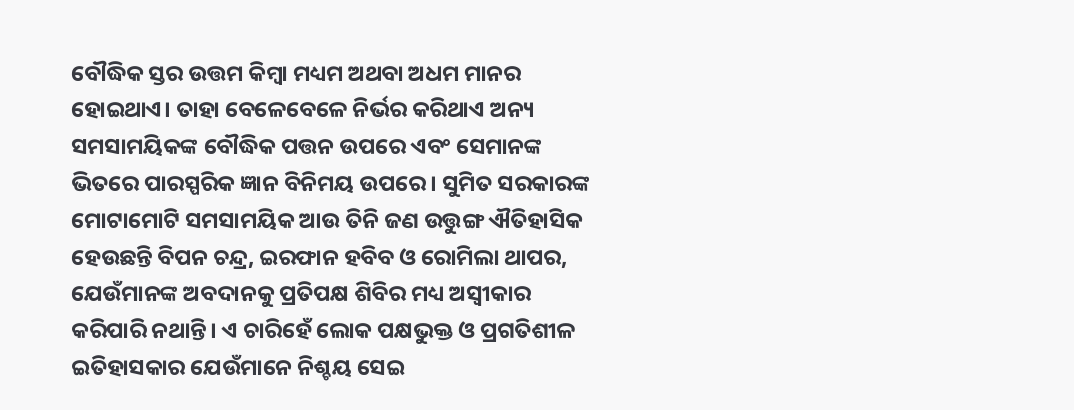ବୌଦ୍ଧିକ ସ୍ତର ଉତ୍ତମ କିମ୍ବା ମଧ୍ୟମ ଅଥବା ଅଧମ ମାନର ହୋଇଥାଏ। ତାହା ବେଳେବେଳେ ନିର୍ଭର କରିଥାଏ ଅନ୍ୟ ସମସାମୟିକଙ୍କ ବୌଦ୍ଧିକ ପତ୍ତନ ଉପରେ ଏବଂ ସେମାନଙ୍କ ଭିତରେ ପାରସ୍ପରିକ ଜ୍ଞାନ ବିନିମୟ ଉପରେ। ସୁମିତ ସରକାରଙ୍କ ମୋଟାମୋଟି ସମସାମୟିକ ଆଉ ତିନି ଜଣ ଉତ୍ତୁଙ୍ଗ ଐତିହାସିକ ହେଉଛନ୍ତି ବିପନ ଚନ୍ଦ୍ର, ଇରଫାନ ହବିବ ଓ ରୋମିଲା ଥାପର, ଯେଉଁମାନଙ୍କ ଅବଦାନକୁ ପ୍ରତିପକ୍ଷ ଶିବିର ମଧ୍ୟ ଅସ୍ବୀକାର କରିପାରି ନଥାନ୍ତି। ଏ ଚାରିହେଁ ଲୋକ ପକ୍ଷଭୁକ୍ତ ଓ ପ୍ରଗତିଶୀଳ ଇତିହାସକାର ଯେଉଁମାନେ ନିଶ୍ଚୟ ସେଇ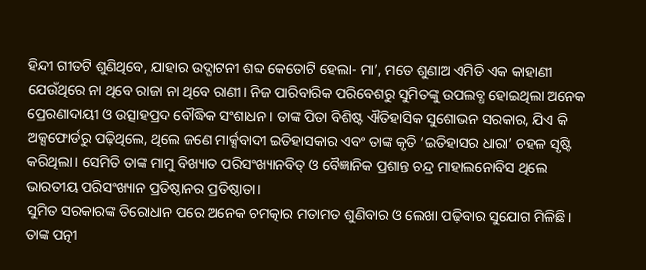ହିନ୍ଦୀ ଗୀତଟି ଶୁଣିଥିବେ, ଯାହାର ଉଦ୍ଘାଟନୀ ଶବ୍ଦ କେତୋଟି ହେଲା- ମା’, ମତେ ଶୁଣାଅ ଏମିତି ଏକ କାହାଣୀ ଯେଉଁଥିରେ ନା ଥିବେ ରାଜା ନା ଥିବେ ରାଣୀ। ନିଜ ପାରିବାରିକ ପରିବେଶରୁ ସୁମିତଙ୍କୁ ଉପଲବ୍ଧ ହୋଇଥିଲା ଅନେକ ପ୍ରେରଣାଦାୟୀ ଓ ଉତ୍ସାହପ୍ରଦ ବୌଦ୍ଧିକ ସଂଶାଧନ। ତାଙ୍କ ପିତା ବିଶିଷ୍ଟ ଐତିହାସିକ ସୁଶୋଭନ ସରକାର, ଯିଏ କି ଅକ୍ସଫୋର୍ଡରୁ ପଢ଼ିଥିଲେ, ଥିଲେ ଜଣେ ମାର୍କ୍ସବାଦୀ ଇତିହାସକାର ଏବଂ ତାଙ୍କ କୃତି ‘ଇତିହାସର ଧାରା’ ଚହଳ ସୃଷ୍ଟି କରିଥିଲା। ସେମିତି ତାଙ୍କ ମାମୁ ବିଖ୍ୟାତ ପରିସଂଖ୍ୟାନବିତ୍ ଓ ବୈଜ୍ଞାନିକ ପ୍ରଶାନ୍ତ ଚନ୍ଦ୍ର ମାହାଲନୋବିସ ଥିଲେ ଭାରତୀୟ ପରିସଂଖ୍ୟାନ ପ୍ରତିଷ୍ଠାନର ପ୍ରତିଷ୍ଠାତା।
ସୁମିତ ସରକାରଙ୍କ ତିରୋଧାନ ପରେ ଅନେକ ଚମତ୍କାର ମତାମତ ଶୁଣିବାର ଓ ଲେଖା ପଢ଼ିବାର ସୁଯୋଗ ମିଳିଛି। ତାଙ୍କ ପତ୍ନୀ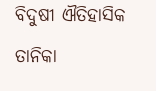ବିଦୁଷୀ ଐତିହାସିକ ତାନିକା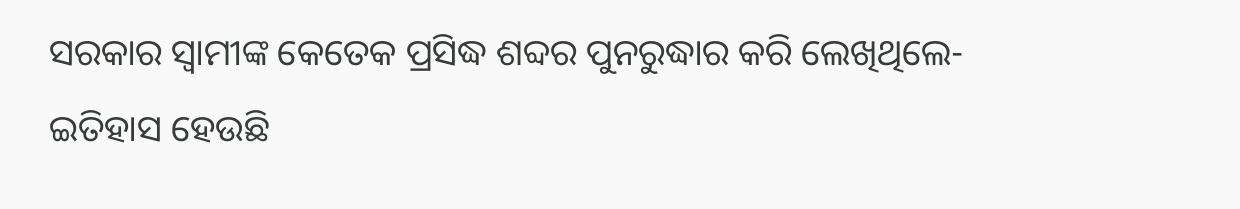ସରକାର ସ୍ବାମୀଙ୍କ କେତେକ ପ୍ରସିଦ୍ଧ ଶବ୍ଦର ପୁନରୁଦ୍ଧାର କରି ଲେଖିଥିଲେ- ଇତିହାସ ହେଉଛି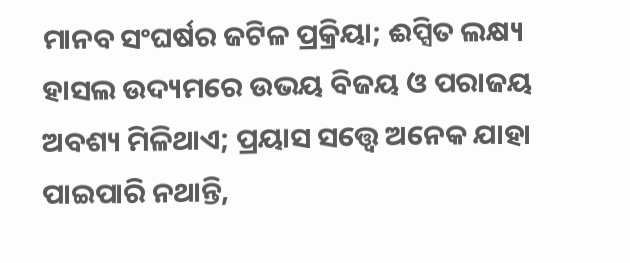ମାନବ ସଂଘର୍ଷର ଜଟିଳ ପ୍ରକ୍ରିୟା; ଈପ୍ସିତ ଲକ୍ଷ୍ୟ ହାସଲ ଉଦ୍ୟମରେ ଉଭୟ ବିଜୟ ଓ ପରାଜୟ ଅବଶ୍ୟ ମିଳିଥାଏ; ପ୍ରୟାସ ସତ୍ତ୍ବେ ଅନେକ ଯାହା ପାଇପାରି ନଥାନ୍ତି,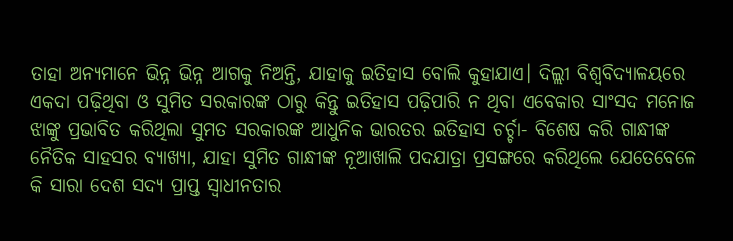ତାହା ଅନ୍ୟମାନେ ଭିନ୍ନ ଭିନ୍ନ ଆଗକୁ ନିଅନ୍ତି, ଯାହାକୁ ଇତିହାସ ବୋଲି କୁହାଯାଏ। ଦିଲ୍ଲୀ ବିଶ୍ବବିଦ୍ୟାଳୟରେ ଏକଦା ପଢ଼ିଥିବା ଓ ସୁମିତ ସରକାରଙ୍କ ଠାରୁ କିନ୍ତୁ ଇତିହାସ ପଢ଼ିପାରି ନ ଥିବା ଏବେକାର ସାଂସଦ ମନୋଜ ଝାଙ୍କୁ ପ୍ରଭାବିତ କରିଥିଲା ସୁମତ ସରକାରଙ୍କ ଆଧୁନିକ ଭାରତର ଇତିହାସ ଚର୍ଚ୍ଚା- ବିଶେଷ କରି ଗାନ୍ଧୀଙ୍କ ନୈତିକ ସାହସର ବ୍ୟାଖ୍ୟା, ଯାହା ସୁମିତ ଗାନ୍ଧୀଙ୍କ ନୂଆଖାଲି ପଦଯାତ୍ରା ପ୍ରସଙ୍ଗରେ କରିଥିଲେ ଯେତେବେଳେ କି ସାରା ଦେଶ ସଦ୍ୟ ପ୍ରାପ୍ତ ସ୍ବାଧୀନତାର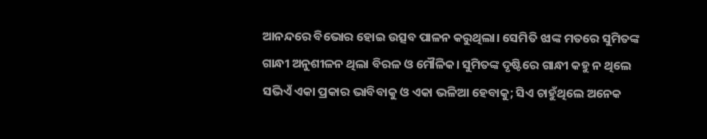ଆନନ୍ଦରେ ବିଭୋର ହୋଇ ଉତ୍ସବ ପାଳନ କରୁଥିଲା। ସେମିତି ଝାଙ୍କ ମତରେ ସୁମିତଙ୍କ ଗାନ୍ଧୀ ଅନୁଶୀଳନ ଥିଲା ବିରଳ ଓ ମୌଳିକ। ସୁମିତଙ୍କ ଦୃଷ୍ଟିରେ ଗାନ୍ଧୀ କହୁ ନ ଥିଲେ ସଭିଏଁ ଏକା ପ୍ରକାର ଭାବିବାକୁ ଓ ଏକା ଭଳିଆ ହେବାକୁ; ସିଏ ଚାହୁଁଥିଲେ ଅନେକ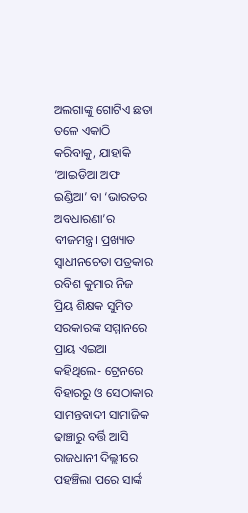ଅଲଗାଙ୍କୁ ଗୋଟିଏ ଛତା ତଳେ ଏକାଠି କରିବାକୁ, ଯାହାକି ‘ଆଇଡିଆ ଅଫ ଇଣ୍ଡିଆ’ ବା ‘ଭାରତର ଅବଧାରଣା’ର ବୀଜମନ୍ତ୍ର। ପ୍ରଖ୍ୟାତ ସ୍ବାଧୀନଚେତା ପତ୍ରକାର ରବିଶ କୁମାର ନିଜ ପ୍ରିୟ ଶିକ୍ଷକ ସୁମିତ ସରକାରଙ୍କ ସମ୍ମାନରେ ପ୍ରାୟ ଏଇଆ କହିଥିଲେ- ଟ୍ରେନରେ ବିହାରରୁ ଓ ସେଠାକାର ସାମନ୍ତବାଦୀ ସାମାଜିକ ଢାଞ୍ଚାରୁ ବର୍ତ୍ତି ଆସି ରାଜଧାନୀ ଦିଲ୍ଲୀରେ ପହଞ୍ଚିଲା ପରେ ସାର୍ଙ୍କ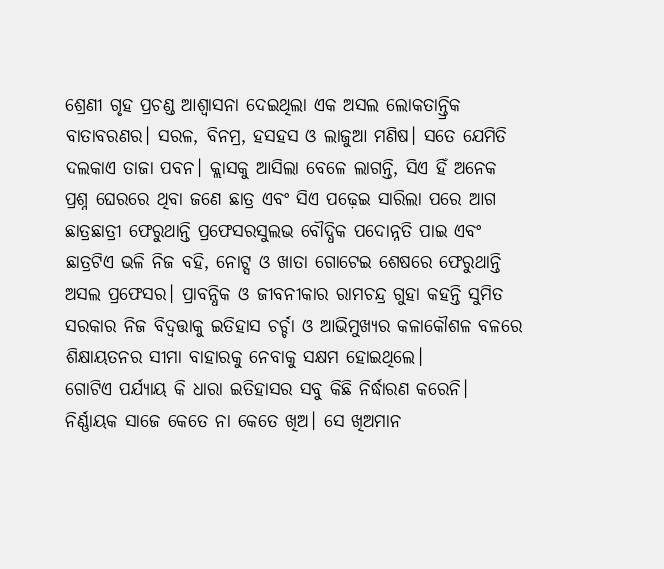ଶ୍ରେଣୀ ଗୃହ ପ୍ରଚଣ୍ଡ ଆଶ୍ବାସନା ଦେଇଥିଲା ଏକ ଅସଲ ଲୋକତାନ୍ତ୍ରିକ ବାତାବରଣର। ସରଳ, ବିନମ୍ର, ହସହସ ଓ ଲାଜୁଆ ମଣିଷ। ସତେ ଯେମିତି ଦଲକାଏ ତାଜା ପବନ। କ୍ଲାସକୁ ଆସିଲା ବେଳେ ଲାଗନ୍ତି, ସିଏ ହିଁ ଅନେକ ପ୍ରଶ୍ନ ଘେରରେ ଥିବା ଜଣେ ଛାତ୍ର ଏବଂ ସିଏ ପଢ଼େଇ ସାରିଲା ପରେ ଆଗ ଛାତ୍ରଛାତ୍ରୀ ଫେରୁଥାନ୍ତି ପ୍ରଫେସରସୁଲଭ ବୌଦ୍ଧିକ ପଦୋନ୍ନତି ପାଇ ଏବଂ ଛାତ୍ରଟିଏ ଭଳି ନିଜ ବହି, ନୋଟ୍ସ ଓ ଖାତା ଗୋଟେଇ ଶେଷରେ ଫେରୁଥାନ୍ତି ଅସଲ ପ୍ରଫେସର। ପ୍ରାବନ୍ଧିକ ଓ ଜୀବନୀକାର ରାମଚନ୍ଦ୍ର ଗୁହା କହନ୍ତି ସୁମିତ ସରକାର ନିଜ ବିଦ୍ବତ୍ତାକୁ ଇତିହାସ ଚର୍ଚ୍ଚା ଓ ଆଭିମୁଖ୍ୟର କଳାକୌଶଳ ବଳରେ ଶିକ୍ଷାୟତନର ସୀମା ବାହାରକୁ ନେବାକୁ ସକ୍ଷମ ହୋଇଥିଲେ।
ଗୋଟିଏ ପର୍ଯ୍ୟାୟ କି ଧାରା ଇତିହାସର ସବୁ କିଛି ନିର୍ଦ୍ଧାରଣ କରେନି। ନିର୍ଣ୍ଣାୟକ ସାଜେ କେତେ ନା କେତେ ଖିଅ। ସେ ଖିଅମାନ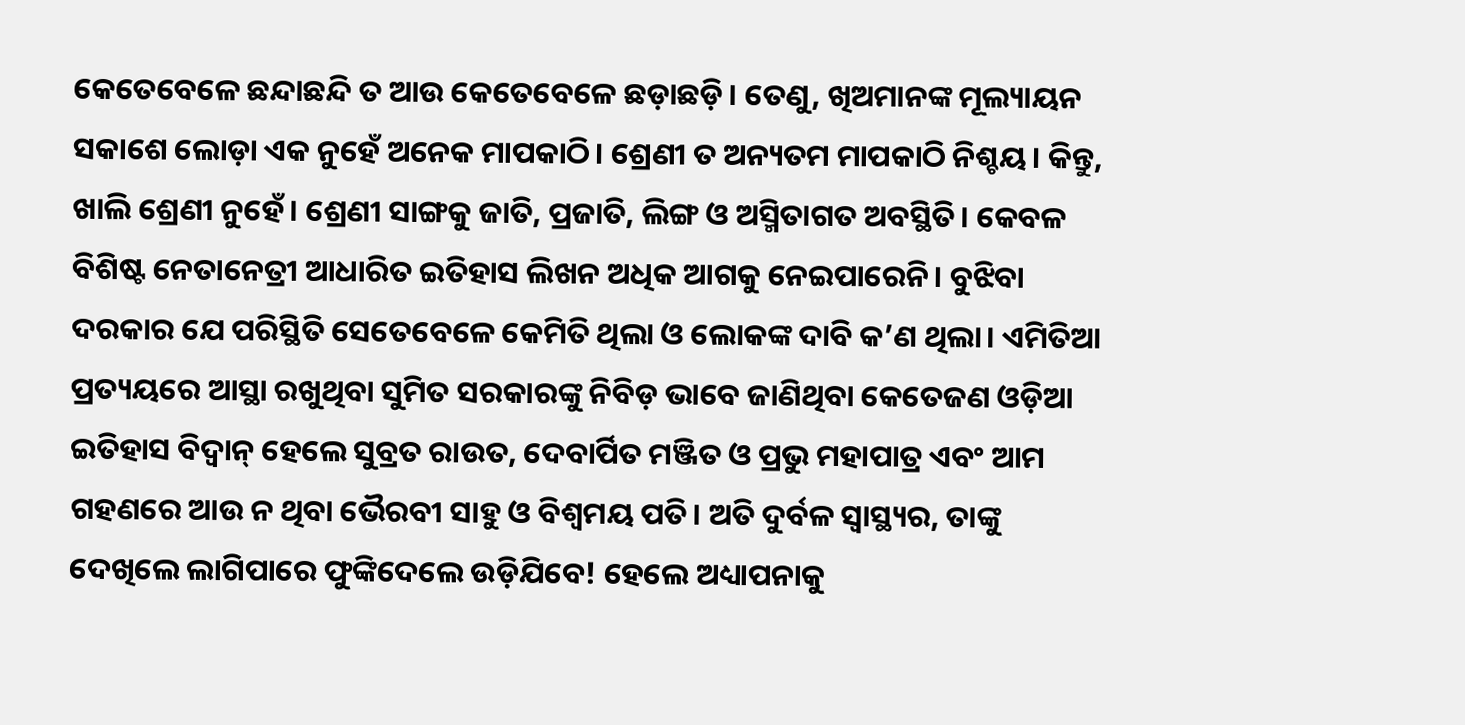କେତେବେଳେ ଛନ୍ଦାଛନ୍ଦି ତ ଆଉ କେତେବେଳେ ଛଡ଼ାଛଡ଼ି। ତେଣୁ, ଖିଅମାନଙ୍କ ମୂଲ୍ୟାୟନ ସକାଶେ ଲୋଡ଼ା ଏକ ନୁହେଁ ଅନେକ ମାପକାଠି। ଶ୍ରେଣୀ ତ ଅନ୍ୟତମ ମାପକାଠି ନିଶ୍ଚୟ। କିନ୍ତୁ, ଖାଲି ଶ୍ରେଣୀ ନୁହେଁ। ଶ୍ରେଣୀ ସାଙ୍ଗକୁ ଜାତି, ପ୍ରଜାତି, ଲିଙ୍ଗ ଓ ଅସ୍ମିତାଗତ ଅବସ୍ଥିତି। କେବଳ ବିଶିଷ୍ଟ ନେତାନେତ୍ରୀ ଆଧାରିତ ଇତିହାସ ଲିଖନ ଅଧିକ ଆଗକୁ ନେଇପାରେନି। ବୁଝିବା ଦରକାର ଯେ ପରିସ୍ଥିତି ସେତେବେଳେ କେମିତି ଥିଲା ଓ ଲୋକଙ୍କ ଦାବି କ’ଣ ଥିଲା। ଏମିତିଆ ପ୍ରତ୍ୟୟରେ ଆସ୍ଥା ରଖୁଥିବା ସୁମିତ ସରକାରଙ୍କୁ ନିବିଡ଼ ଭାବେ ଜାଣିଥିବା କେତେଜଣ ଓଡ଼ିଆ ଇତିହାସ ବିଦ୍ବାନ୍ ହେଲେ ସୁବ୍ରତ ରାଉତ, ଦେବାର୍ପିତ ମଞ୍ଜିତ ଓ ପ୍ରଭୁ ମହାପାତ୍ର ଏବଂ ଆମ ଗହଣରେ ଆଉ ନ ଥିବା ଭୈରବୀ ସାହୁ ଓ ବିଶ୍ବମୟ ପତି। ଅତି ଦୁର୍ବଳ ସ୍ବାସ୍ଥ୍ୟର, ତାଙ୍କୁ ଦେଖିଲେ ଲାଗିପାରେ ଫୁଙ୍କିଦେଲେ ଉଡ଼ିଯିବେ! ହେଲେ ଅଧ୍ୟାପନାକୁ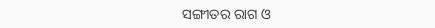ସଙ୍ଗୀତର ରାଗ ଓ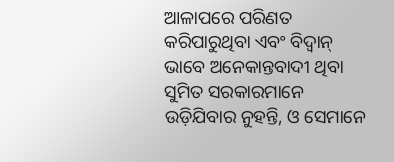ଆଳାପରେ ପରିଣତ କରିପାରୁଥିବା ଏବଂ ବିଦ୍ବାନ୍ ଭାବେ ଅନେକାନ୍ତବାଦୀ ଥିବା ସୁମିତ ସରକାରମାନେ ଉଡ଼ିଯିବାର ନୁହନ୍ତି, ଓ ସେମାନେ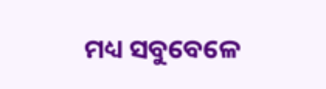ମଧ୍ୟ ସବୁବେଳେ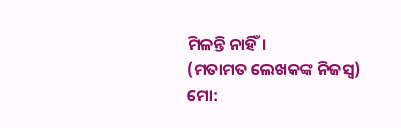ମିଳନ୍ତି ନାହିଁ।
(ମତାମତ ଲେଖକଙ୍କ ନିଜସ୍ବ)
ମୋ: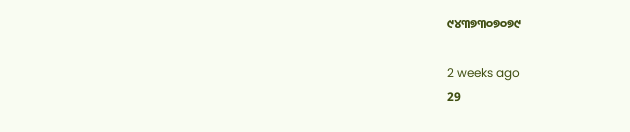୯୪୩୭୩୦୭୦୭୯

2 weeks ago
29